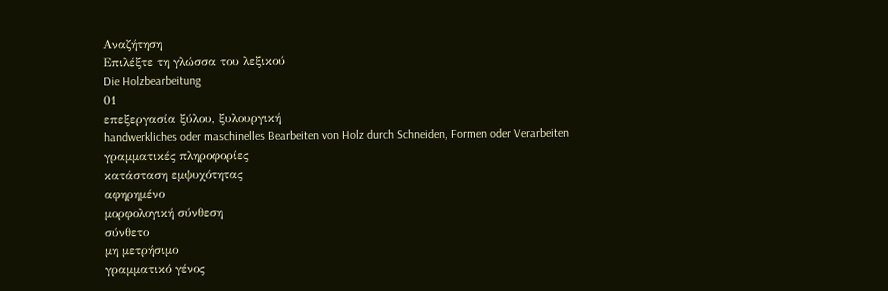Αναζήτηση
Επιλέξτε τη γλώσσα του λεξικού
Die Holzbearbeitung
01
επεξεργασία ξύλου, ξυλουργική
handwerkliches oder maschinelles Bearbeiten von Holz durch Schneiden, Formen oder Verarbeiten
γραμματικές πληροφορίες
κατάσταση εμψυχότητας
αφηρημένο
μορφολογική σύνθεση
σύνθετο
μη μετρήσιμο
γραμματικό γένος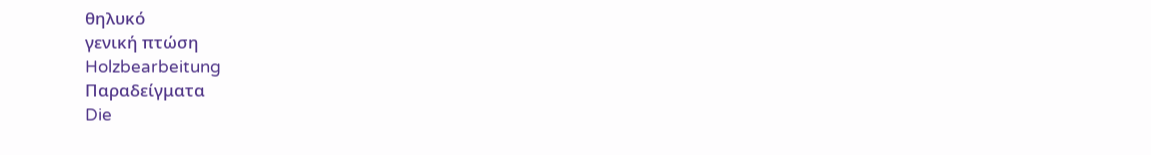θηλυκό
γενική πτώση
Holzbearbeitung
Παραδείγματα
Die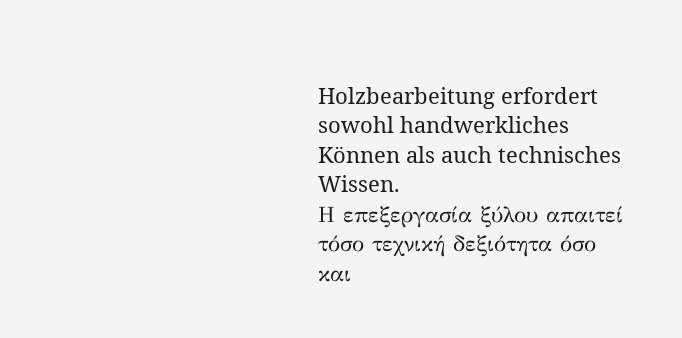Holzbearbeitung erfordert sowohl handwerkliches Können als auch technisches Wissen.
Η επεξεργασία ξύλου απαιτεί τόσο τεχνική δεξιότητα όσο και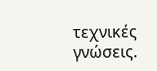τεχνικές γνώσεις.